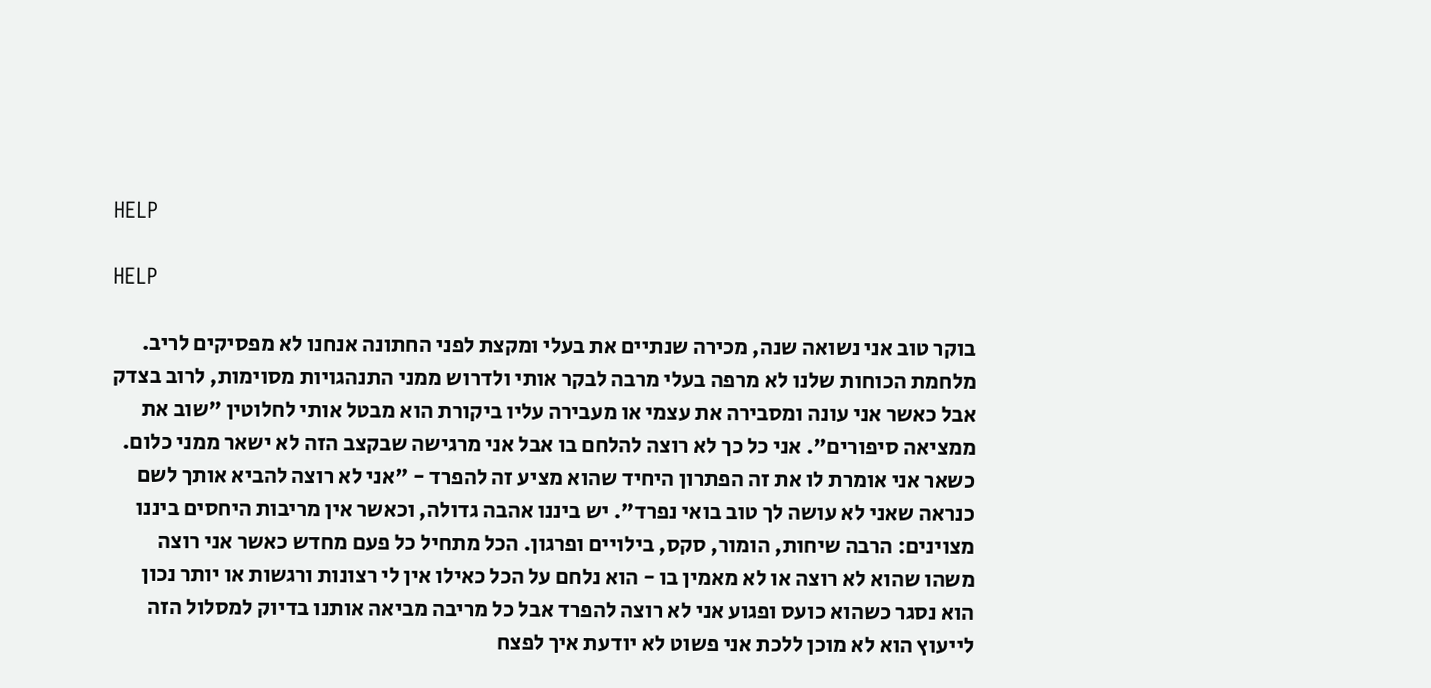HELP

HELP

בוקר טוב אני נשואה שנה, מכירה שנתיים את בעלי ומקצת לפני החתונה אנחנו לא מפסיקים לריב. מלחמת הכוחות שלנו לא מרפה בעלי מרבה לבקר אותי ולדרוש ממני התנהגויות מסוימות, לרוב בצדק אבל כאשר אני עונה ומסבירה את עצמי או מעבירה עליו ביקורת הוא מבטל אותי לחלוטין "שוב את ממציאה סיפורים". אני כל כך לא רוצה להלחם בו אבל אני מרגישה שבקצב הזה לא ישאר ממני כלום. כשאר אני אומרת לו את זה הפתרון היחיד שהוא מציע זה להפרד - "אני לא רוצה להביא אותך לשם כנראה שאני לא עושה לך טוב בואי נפרד". יש ביננו אהבה גדולה, וכאשר אין מריבות היחסים ביננו מצוינים: הרבה שיחות, הומור, סקס, בילויים ופרגון. הכל מתחיל כל פעם מחדש כאשר אני רוצה משהו שהוא לא רוצה או לא מאמין בו - הוא נלחם על הכל כאילו אין לי רצונות ורגשות או יותר נכון הוא נסגר כשהוא כועס ופגוע אני לא רוצה להפרד אבל כל מריבה מביאה אותנו בדיוק למסלול הזה לייעוץ הוא לא מוכן ללכת אני פשוט לא יודעת איך לפצח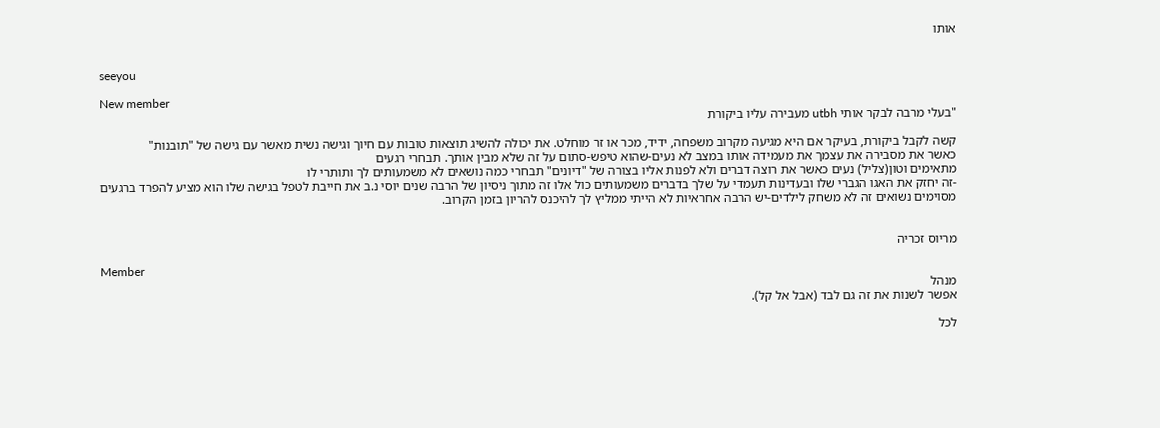אותו


seeyou

New member
"בעלי מרבה לבקר אותי utbh מעבירה עליו ביקורת

קשה לקבל ביקורת, בעיקר אם היא מגיעה מקרוב משפחה, ידיד, מכר או זר מוחלט. את יכולה להשיג תוצאות טובות עם חיוך וגישה נשית מאשר עם גישה של "תובנות"
כאשר את מסבירה את עצמך את מעמידה אותו במצב לא נעים-שהוא טיפש-סתום על זה שלא מבין אותך. תבחרי רגעים
מתאימים וטון(צליל) נעים כאשר את רוצה דברים ולא לפנות אליו בצורה של "דיונים" תבחרי כמה נושאים לא משמעותים לך ותותרי לו
-זה יחזק את האגו הגברי שלו ובעדינות תעמדי על שלך בדברים משמעותים כול אלו זה מתוך ניסיון של הרבה שנים יוסי נ.ב את חייבת לטפל בגישה שלו הוא מציע להפרד ברגעים מסוימים נשואים זה לא משחק לילדים-יש הרבה אחראיות לא הייתי ממליץ לך להיכנס להריון בזמן הקרוב.


מריוס זכריה

Member
מנהל
אפשר לשנות את זה גם לבד (אבל אל קל).

לכל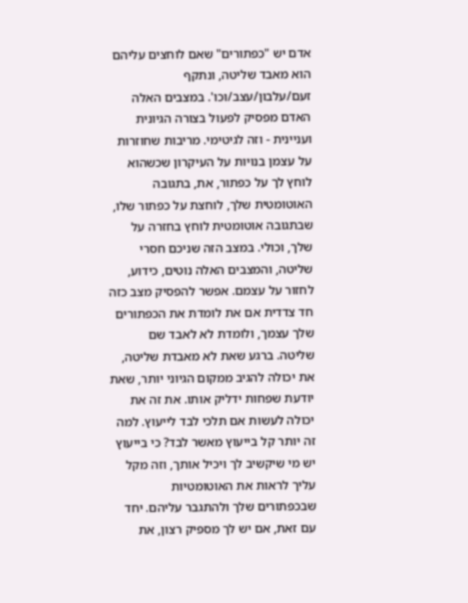אדם יש "כפתורים" שאם לוחצים עליהם הוא מאבד שליטה, ונתקף זעם/עלבון/עצב/וכו'. במצבים האלה האדם מפסיק לפעול בצורה הגיונית ועניינית - וזה לגיטימי. מריבות שחוזרות על עצמן בנויות על העיקרון שכשהוא לוחץ לך על כפתור, את, בתגובה האוטומטית שלך, לוחצת על כפתור שלו, שבתגובה אוטומטית לוחץ בחזרה על שלך, וכולי. במצב הזה שניכם חסרי שליטה, והמצבים האלה נוטים, כידוע, לחזור על עצמם. אפשר להפסיק מצב כזה חד צדדית אם את לומדת את הכפתורים שלך עצמך, ולומדת לא לאבד שם שליטה. ברגע שאת לא מאבדת שליטה, את יכולה להגיב ממקום הגיוני יותר, שאת יודעת שפחות ידליק אותו. את זה את יכולה לעשות אם תלכי לבד לייעוץ. למה זה יותר קל בייעוץ מאשר לבד? כי בייעוץ יש מי שיקשיב לך ויכיל אותך, וזה מקל עליך לראות את האוטומטיות שבכפתורים שלך ולהתגבר עליהם. יחד עם זאת, אם יש לך מספיק רצון, את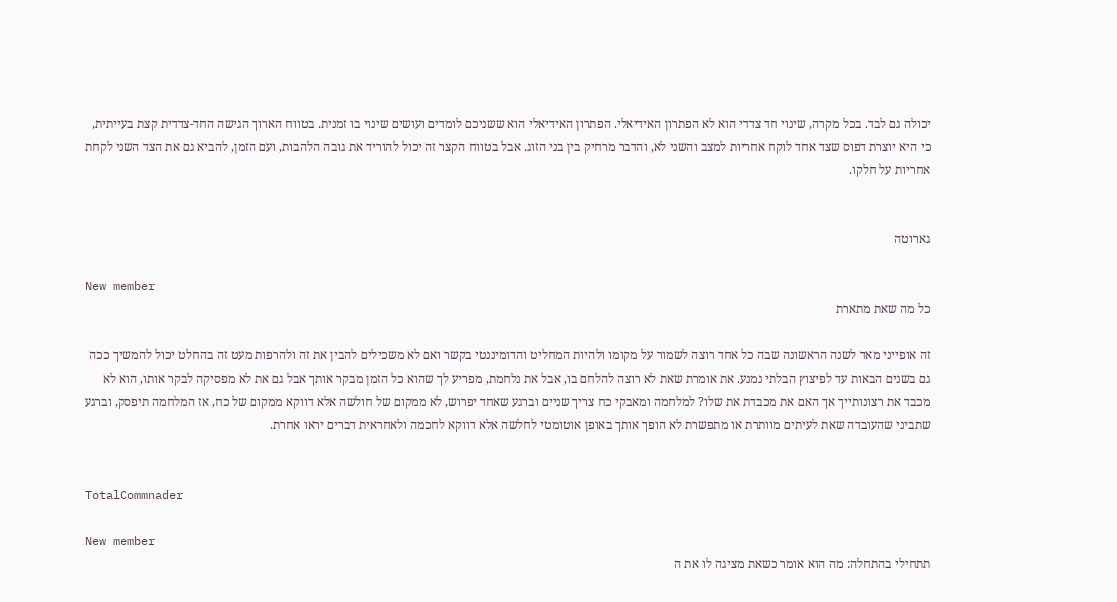יכולה גם לבד. בכל מקרה, שינוי חד צדדי הוא לא הפתרון האידיאלי. הפתרון האידיאלי הוא ששניכם לומדים ועושים שינוי בו זמנית. בטווח הארוך הגישה החד-צדדית קצת בעייתית, כי היא יוצרת דפוס שצד אחד לוקח אחריות למצב והשני לא, והדבר מרחיק בין בני הזוג. אבל בטווח הקצר זה יכול להוריד את גובה הלהבות, ועם הזמן, להביא גם את הצד השני לקחת אחריות על חלקו.


גארוטה

New member
כל מה שאת מתארת

זה אופייני מאד לשנה הראשונה שבה כל אחד רוצה לשמור על מקומו ולהיות המחליט והדומיננטי בקשר ואם לא משכילים להבין את זה ולהרפות מעט זה בהחלט יכול להמשיך ככה גם בשנים הבאות עד לפיצוץ הבלתי נמנע. את אומרת שאת לא רוצה להלחם בו, אבל את נלחמת, מפריע לך שהוא כל הזמן מבקר אותך אבל גם את לא מפסיקה לבקר אותו, הוא לא מכבד את רצונותייך אך האם את מכבדת את שלו? למלחמה ומאבקי כח צריך שניים וברגע שאחד יפרוש, לא ממקום של חולשה אלא דווקא ממקום של כח, אז המלחמה תיפסק, וברגע שתביני שהעובדה שאת לעיתים מוותרת או מתפשרת לא הופך אותך באופן אוטומטי לחלשה אלא דווקא לחכמה ולאחראית דברים יראו אחרת.


TotalCommnader

New member
תתחילי בהתחלה: מה הוא אומר כשאת מציגה לו את ה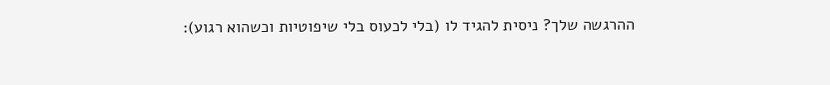ההרגשה שלך? ניסית להגיד לו (בלי לכעוס בלי שיפוטיות וכשהוא רגוע):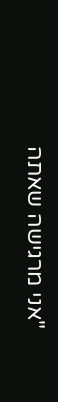"אני מרגישה שאתה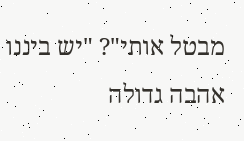מבטל אותי"? "יש ביננו אהבה גדולה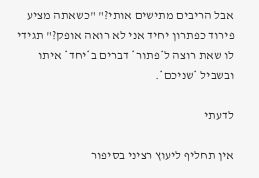אבל הריבים מתישים אותי?" "כשאתה מציע פירוד כפתרון יחיד אני לא רואה אופק?" תגידי לו שאת רוצה ל*פתור* דברים ב*יחד* איתו ובשביל *שניכם*.

לדעתי

אין תחליף ליעוץ רציני בסיפור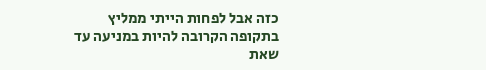כזה אבל לפחות הייתי ממליץ בתקופה הקרובה להיות במניעה עד שאת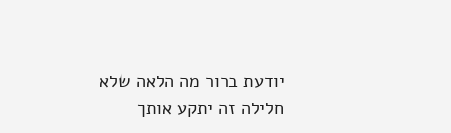יודעת ברור מה הלאה שלא חלילה זה יתקע אותך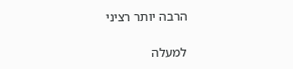הרבה יותר רציני

למעלה